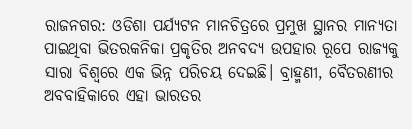ରାଜନଗର: ଓଡିଶା ପର୍ଯ୍ୟଟନ ମାନଚିତ୍ରରେ ପ୍ରମୁଖ ସ୍ଥାନର ମାନ୍ୟତା ପାଇଥିବା ଭିତରକନିକା ପ୍ରକୃତିର ଅନବଦ୍ୟ ଉପହାର ରୂପେ ରାଜ୍ୟକୁ ସାରା ବିଶ୍ବରେ ଏକ ଭିନ୍ନ ପରିଚୟ ଦେଇଛି। ବ୍ରାହ୍ମଣୀ, ବୈତରଣୀର ଅବବାହିକାରେ ଏହା ଭାରତର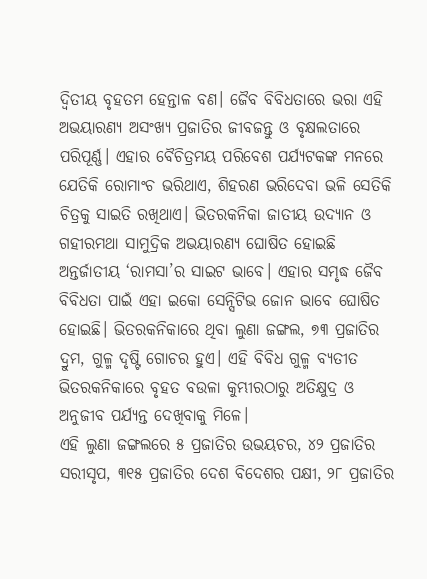ଦ୍ବିତୀୟ ବୃହତମ ହେନ୍ତାଳ ବଣ। ଜୈବ ବିବିଧତାରେ ଭରା ଏହି ଅଭୟାରଣ୍ୟ ଅସଂଖ୍ୟ ପ୍ରଜାତିର ଜୀବଜନ୍ତୁ ଓ ବୃକ୍ଷଲତାରେ ପରିପୂର୍ଣ୍ଣ। ଏହାର ବୈଚିତ୍ରମୟ ପରିବେଶ ପର୍ଯ୍ୟଟକଙ୍କ ମନରେ ଯେତିକି ରୋମାଂଚ ଭରିଥାଏ, ଶିହରଣ ଭରିଦେବା ଭଳି ସେତିକି ଚିତ୍ରକୁ ସାଇତି ରଖିଥାଏ। ଭିତରକନିକା ଜାତୀୟ ଉଦ୍ୟାନ ଓ ଗହୀରମଥା ସାମୁଦ୍ରିକ ଅଭୟାରଣ୍ୟ ଘୋଷିତ ହୋଇଛି ଅନ୍ତର୍ଜାତୀୟ ‘ରାମସା’ର ସାଇଟ ଭାବେ। ଏହାର ସମୃଦ୍ଧ ଜୈବ ବିବିଧତା ପାଇଁ ଏହା ଇକୋ ସେନ୍ସିଟିଭ ଜୋନ ଭାବେ ଘୋଷିତ ହୋଇଛି। ଭିତରକନିକାରେ ଥିବା ଲୁଣା ଜଙ୍ଗଲ, ୭୩ ପ୍ରଜାତିର ଦ୍ରୁମ, ଗୁଳ୍ମ ଦୃଷ୍ଟି ଗୋଚର ହୁଏ। ଏହି ବିବିଧ ଗୁଳ୍ମ ବ୍ୟତୀତ ଭିତରକନିକାରେ ବୃହତ ବଉଳା କୁମ୍ଭୀରଠାରୁ ଅତିକ୍ଷୁଦ୍ର ଓ ଅନୁଜୀବ ପର୍ଯ୍ୟନ୍ତ ଦେଖିବାକୁ ମିଳେ।
ଏହି ଲୁଣା ଜଙ୍ଗଲରେ ୫ ପ୍ରଜାତିର ଉଭୟଚର, ୪୨ ପ୍ରଜାତିର ସରୀସୃପ, ୩୧୫ ପ୍ରଜାତିର ଦେଶ ବିଦେଶର ପକ୍ଷୀ, ୨୮ ପ୍ରଜାତିର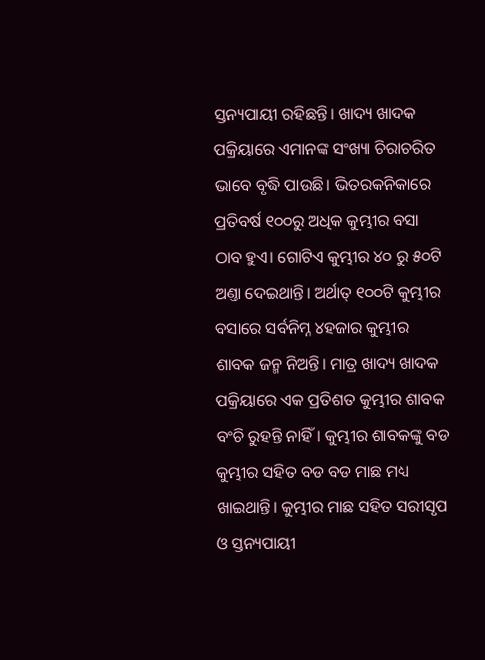ସ୍ତନ୍ୟପାୟୀ ରହିଛନ୍ତି। ଖାଦ୍ୟ ଖାଦକ ପକ୍ରିୟାରେ ଏମାନଙ୍କ ସଂଖ୍ୟା ଚିରାଚରିତ ଭାବେ ବୃଦ୍ଧି ପାଉଛି। ଭିତରକନିକାରେ ପ୍ରତିବର୍ଷ ୧୦୦ରୁ ଅଧିକ କୁମ୍ଭୀର ବସା ଠାବ ହୁଏ। ଗୋଟିଏ କୁମ୍ଭୀର ୪୦ ରୁ ୫୦ଟି ଅଣ୍ତା ଦେଇଥାନ୍ତି। ଅର୍ଥାତ୍ ୧୦୦ଟି କୁମ୍ଭୀର ବସାରେ ସର୍ବନିମ୍ନ ୪ହଜାର କୁମ୍ଭୀର ଶାବକ ଜନ୍ମ ନିଅନ୍ତି। ମାତ୍ର ଖାଦ୍ୟ ଖାଦକ ପକ୍ରିୟାରେ ଏକ ପ୍ରତିଶତ କୁମ୍ଭୀର ଶାବକ ବଂଚି ରୁହନ୍ତି ନାହିଁ। କୁମ୍ଭୀର ଶାବକଙ୍କୁ ବଡ କୁମ୍ଭୀର ସହିତ ବଡ ବଡ ମାଛ ମଧ୍ୟ ଖାଇଥାନ୍ତି। କୁମ୍ଭୀର ମାଛ ସହିତ ସରୀସୃପ ଓ ସ୍ତନ୍ୟପାୟୀ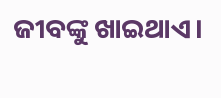ଜୀବଙ୍କୁ ଖାଇଥାଏ।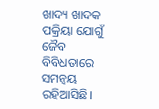ଖାଦ୍ୟ ଖାଦକ ପକ୍ରିୟା ଯୋଗୁଁ ଜୈବ ବିବିଧତାରେ ସମନ୍ବୟ ରହିଆସିଛି।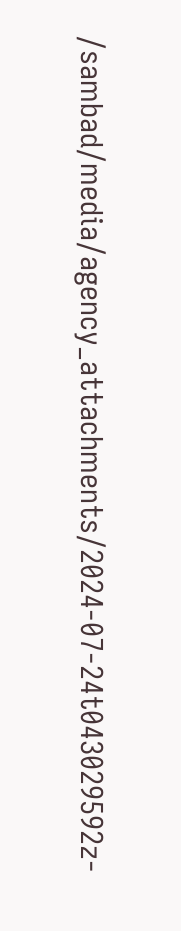/sambad/media/agency_attachments/2024-07-24t043029592z-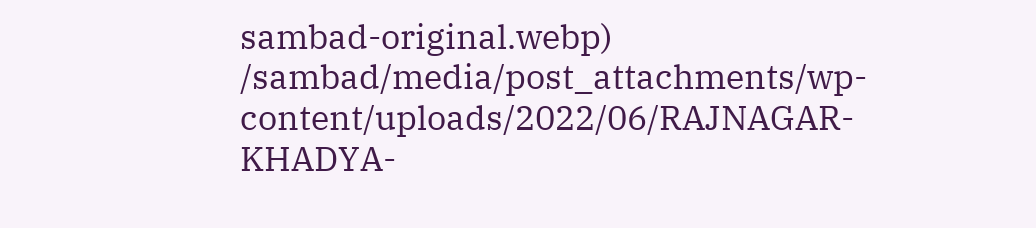sambad-original.webp)
/sambad/media/post_attachments/wp-content/uploads/2022/06/RAJNAGAR-KHADYA-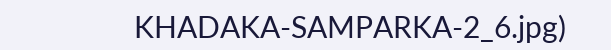KHADAKA-SAMPARKA-2_6.jpg)